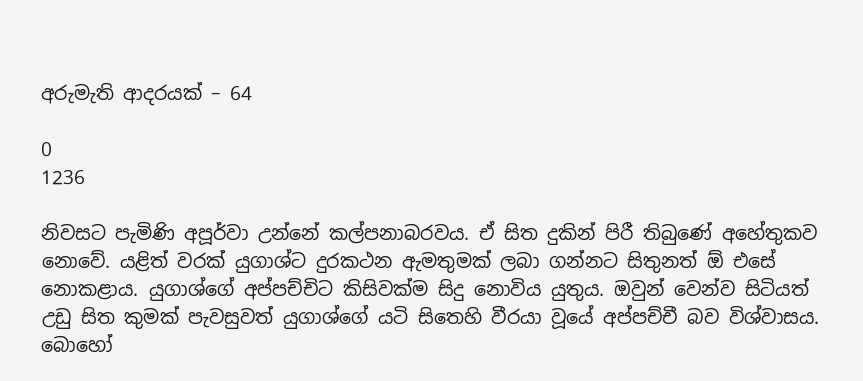අරුමැති ආදරයක් – 64

0
1236

නිවසට පැමිණි අපූර්වා උන්නේ කල්පනාබරවය. ඒ සිත දුකින් පිරී තිබුණේ අහේතුකව නොවේ. යළිත් වරක් යුගාශ්ට දුරකථන ඇමතුමක් ලබා ගන්නට සිතුනත් ඕ එසේ නොකළාය. යුගාශ්ගේ අප්පච්චිට කිසිවක්ම සිදු නොවිය යුතුය. ඔවුන් වෙන්ව සිටියත් උඩු සිත කුමක් පැවසුවත් යුගාශ්ගේ යටි සිතෙහි වීරයා වූයේ අප්පච්චී බව විශ්වාසය. බොහෝ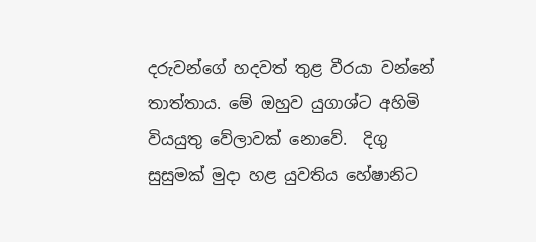දරුවන්ගේ හදවත් තුළ වීරයා වන්නේ තාත්තාය. මේ ඔහුව යුගාශ්ට අහිමි වියයුතු වේලාවක් නොවේ.  දිගු සුසුමක් මුදා හළ යුවතිය හේෂානිට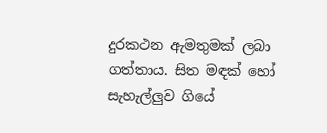දුරකථන ඇමතුමක් ලබා ගත්තාය. සිත මඳක් හෝ සැහැල්ලුව ගියේ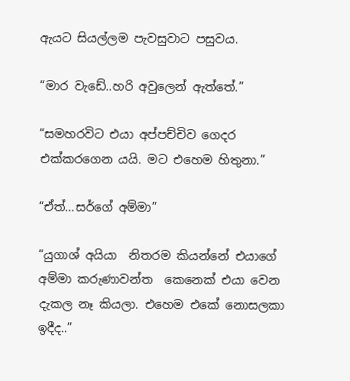ඇයට සියල්ලම පැවසුවාට පසුවය.

“මාර වැඩේ..හරි අවුලෙන් ඇත්තේ.”

“සමහරවිට එයා අප්පච්චිව ගෙදර එක්කරගෙන යයි. මට එහෙම හිතුනා.”

“ඒත්…සර්ගේ අම්මා”

“යුගාශ් අයියා  නිතරම කියන්නේ එයාගේ අම්මා කරුණාවන්ත  කෙනෙක් එයා වෙන දැකල නෑ කියලා. එහෙම එකේ නොසලකා ඉදීද..”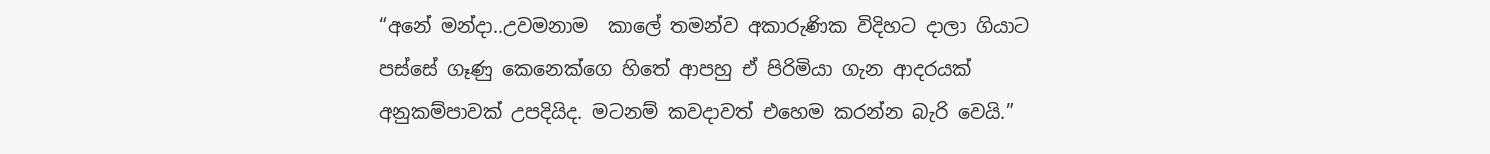“අනේ මන්දා..උවමනාම  කාලේ තමන්ව අකාරුණික විදිහට දාලා ගියාට පස්සේ ගෑණු කෙනෙක්ගෙ හිතේ ආපහු ඒ පිරිමියා ගැන ආදරයක් අනුකම්පාවක් උපදියිද. මටනම් කවදාවත් එහෙම කරන්න බැරි වෙයි.”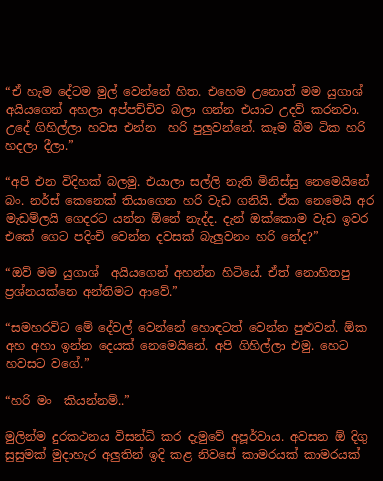“ඒ හැම දේටම මුල් වෙන්නේ හිත. එහෙම උනොත් මම යුගාශ්  අයියගෙන් අහලා අප්පච්චිව බලා ගන්න එයාට උදව් කරනවා. උදේ ගිහිල්ලා හවස එන්න  හරි පුලුවන්නේ. කෑම බීම ටික හරි හදලා දීලා.”

“අපි එන විදිහක් බලමු. එයාලා සල්ලි නැති මිනිස්සු නෙමෙයිනේ බං. නර්ස් කෙනෙක් තියාගෙන හරි වැඩ ගනියි. ඒක නෙමෙයි අර මැඩම්ලයි ගෙදරට යන්න ඕනේ නැද්ද. දැන් ඔක්කොම වැඩ ඉවර එකේ ගෙට පදිංචි වෙන්න දවසක් බැලුවනං හරි නේද?”

“ඔව් මම යුගාශ්  අයියගෙන් අහන්න හිටියේ. ඒත් නොහිතපු ප්‍රශ්නයක්නෙ අන්තිමට ආවේ.”

“සමහරවිට මේ දේවල් වෙන්නේ හොඳටත් වෙන්න පුළුවන්. ඕක අහ අහා ඉන්න දෙයක් නෙමෙයිනේ. අපි ගිහිල්ලා එමු. හෙට හවසට වගේ.”

“හරි මං  කියන්නම්..”

මුලින්ම දුරකථනය විසන්ධි කර දැමුවේ අපූර්වාය. අවසන ඕ දිගු සුසුමක් මුදාහැර අලුතින් ඉදි කළ නිවසේ කාමරයක් කාමරයක්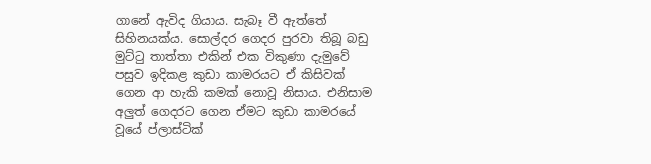ගානේ ඇවිද ගියාය. සැබෑ වී ඇත්තේ සිහිනයක්ය. සොල්දර ගෙදර පුරවා තිබූ බඩු මුට්ටු තාත්තා එකින් එක විකුණා දැමුවේ පසුව ඉදිකළ කුඩා කාමරයට ඒ කිසිවක් ගෙන ආ හැකි කමක් නොවූ නිසාය. එනිසාම අලුත් ගෙදරට ගෙන ඒමට කුඩා කාමරයේ වූයේ ප්ලාස්ටික්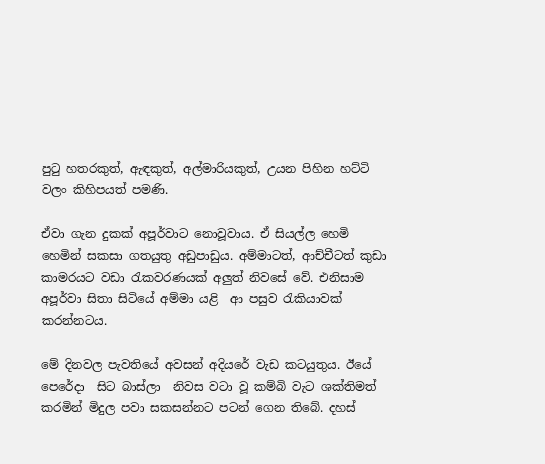පුටු හතරකුත්, ඇඳකුත්, අල්මාරියකුත්, උයන පිහින හට්ටි වලං කිහිපයත් පමණි.

ඒවා ගැන දුකක් අපූර්වාට නොවූවාය. ඒ සියල්ල හෙමි හෙමින් සකසා ගතයුතු අඩුපාඩුය. අම්මාටත්, ආච්චීටත් කුඩා කාමරයට වඩා රැකවරණයක් අලුත් නිවසේ වේ. එනිසාම අපූර්වා සිතා සිටියේ අම්මා යළි  ආ පසුව රැකියාවක් කරන්නටය.

මේ දිනවල පැවතියේ අවසන් අදියරේ වැඩ කටයුතුය. ඊයේ පෙරේදා  සිට බාස්ලා  නිවස වටා වූ කම්බි වැට ශක්තිමත් කරමින් මිදුල පවා සකසන්නට පටන් ගෙන තිබේ. දහස්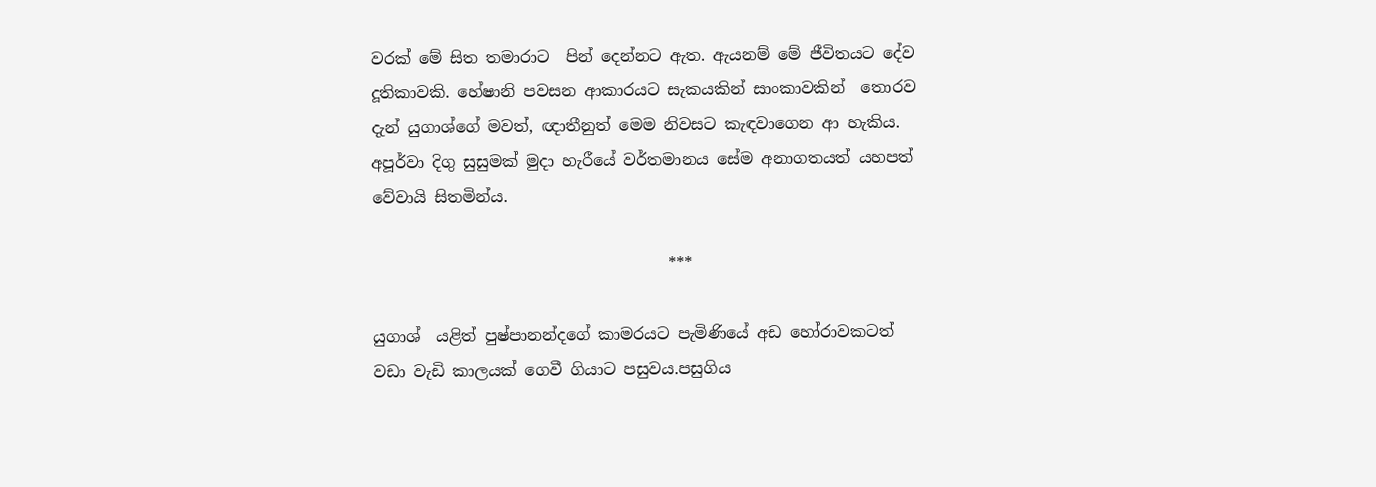වරක් මේ සිත තමාරාට  පින් දෙන්නට ඇත. ඇයනම් මේ ජීවිතයට දේව දූතිකාවකි. හේෂානි පවසන ආකාරයට සැකයකින් සාංකාවකින්  තොරව දැන් යුගාශ්ගේ මවත්, ඥාතීනුත් මෙම නිවසට කැඳවාගෙන ආ හැකිය. අපූර්වා දිගු සුසුමක් මුදා හැරීයේ වර්තමානය සේම අනාගතයත් යහපත් වේවායි සිතමින්ය.

                                     ***

යුගාශ්  යළිත් පුෂ්පානන්දගේ කාමරයට පැමිණියේ අඩ හෝරාවකටත් වඩා වැඩි කාලයක් ගෙවී ගියාට පසුවය.පසුගිය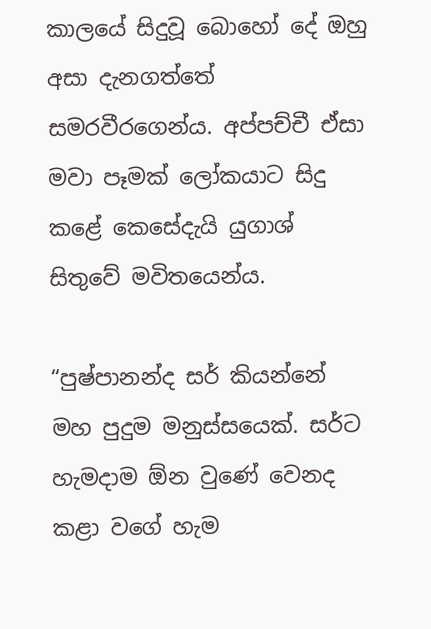කාලයේ සිදුවූ බොහෝ දේ ඔහු අසා දැනගත්තේ සමරවීරගෙන්ය. අප්පච්චී ඒසා මවා පෑමක් ලෝකයාට සිදු කළේ කෙසේදැයි යුගාශ් සිතුවේ මවිතයෙන්ය.

“පුෂ්පානන්ද සර් කියන්නේ මහ පුදුම මනුස්සයෙක්. සර්ට හැමදාම ඕන වුණේ වෙනද කළා වගේ හැම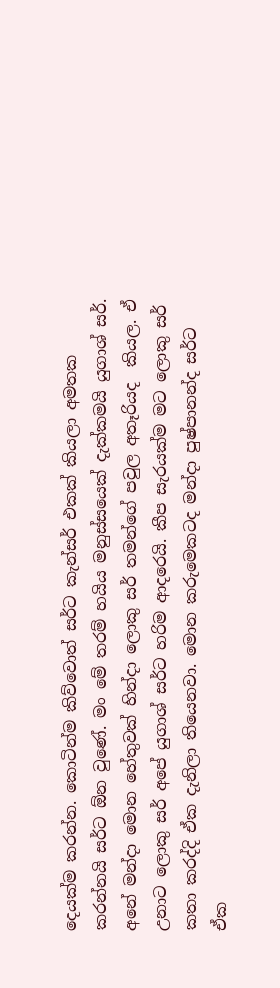දෙයක්ම කරන්න. කොටින්ම කිව්වොත් සර්ට කැන්සර් එකක් කියලා අමතක කරන්නයි සර්ට ඕන වුණේ. මං මේ තරම් හයිය මනුස්සයෙක් දැක්කමයි යුගාශ් සර්. අනේ මන්දා මොන හේතුවක් හින්දා ලොකු සර් තමන්ගේ පවුල අතෑරියද  කියල. ඒ උනාට ලොකු සර් අපේ යුගාශ් සර්ට හරිම ආදරෙයි. කීප සැරයක්ම මට ලොකු සර් කතා කරද්දි ඒක දැනිලා තියෙනවා. මොන කරුමෙකටද මන්දා පුෂ්පානන්ද සර්ට ඒක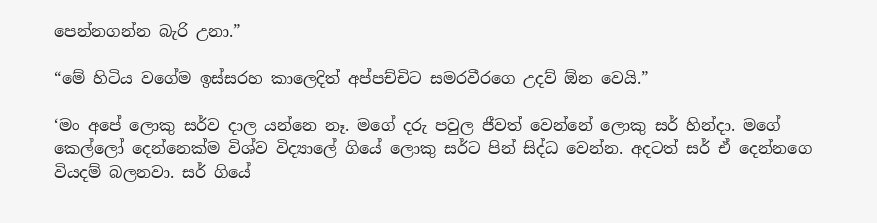පෙන්නගන්න බැරි උනා.”

“මේ හිටිය වගේම ඉස්සරහ කාලෙදිත් අප්පච්චිට සමරවීරගෙ උදව් ඕන වෙයි.”

‘මං අපේ ලොකු සර්ව දාල යන්නෙ නෑ. මගේ දරු පවුල ජීවත් වෙන්නේ ලොකු සර් හින්දා. මගේ කෙල්ලෝ දෙන්නෙක්ම විශ්ව විද්‍යාලේ ගියේ ලොකු සර්ට පින් සිද්ධ වෙන්න. අදටත් සර් ඒ දෙන්නගෙ වියදම් බලනවා. සර් ගියේ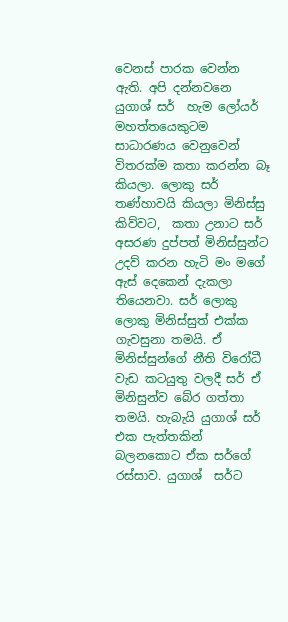වෙනස් පාරක වෙන්න ඇති. අපි දන්නවනෙ යුගාශ් සර්  හැම ලෝයර් මහත්තයෙකුටම සාධාරණය වෙනුවෙන් විතරක්ම කතා කරන්න බෑ කියලා. ලොකු සර්  තණ්හාවයි කියලා මිනිස්සු කිව්වට,  කතා උනාට සර් අසරණ දුප්පත් මිනිස්සුන්ට උදව් කරන හැටි මං මගේ ඇස් දෙකෙන් දැකලා තියෙනවා. සර් ලොකු ලොකු මිනිස්සුත් එක්ක ගැවසුනා තමයි. ඒ මිනිස්සුන්ගේ නීති විරෝධී වැඩ කටයුතු වලදී සර් ඒ මිනිසුන්ව බේර ගත්තා තමයි. හැබැයි යුගාශ් සර්  එක පැත්තකින් බලනකොට ඒක සර්ගේ රස්සාව. යුගාශ්  සර්ට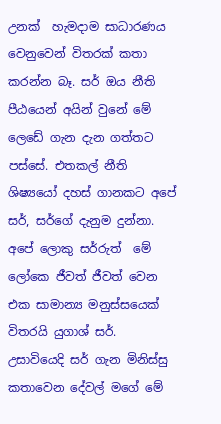උනක්  හැමදාම සාධාරණය වෙනුවෙන් විතරක් කතා කරන්න බෑ. සර් ඔය නීති පීඨයෙන් අයින් වුනේ මේ ලෙඩේ ගැන දැන ගත්තට පස්සේ. එතකල් නීති ශිෂ්‍යයෝ දහස් ගානකට අපේ සර්, සර්ගේ දැනුම දුන්නා. අපේ ලොකු සර්රුත්  මේ ලෝකෙ ජීවත් ජීවත් වෙන එක සාමාන්‍ය මනුස්සයෙක් විතරයි යුගාශ් සර්. උසාවියෙදි සර් ගැන මිනිස්සු කතාවෙන දේවල් මගේ මේ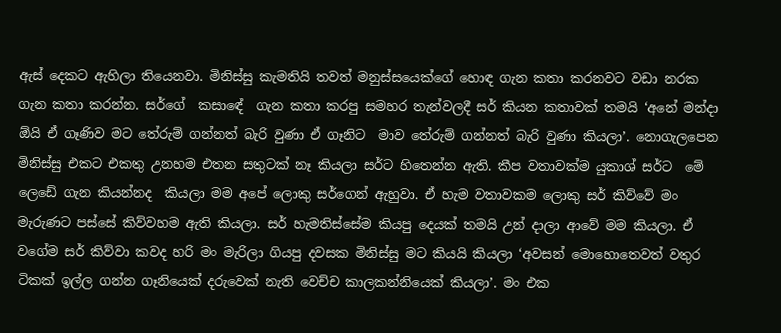ඇස් දෙකට ඇහිලා තියෙනවා. මිනිස්සු කැමතියි තවත් මනුස්සයෙක්ගේ හොඳ ගැන කතා කරනවට වඩා නරක ගැන කතා කරන්න. සර්ගේ  කසාඳේ  ගැන කතා කරපු සමහර තැන්වලදී සර් කියන කතාවක් තමයි ‘අනේ මන්දා ඕයි ඒ ගෑණිව මට තේරුම් ගන්නත් බැරි වුණා ඒ ගෑනිට  මාව තේරුම් ගන්නත් බැරි වුණා කියලා’. නොගැලපෙන  මිනිස්සු එකට එකතු උනහම එතන සතුටක් නෑ කියලා සර්ට හිතෙන්න ඇති. කීප වතාවක්ම යුකාශ් සර්ට  මේ ලෙඩේ ගැන කියන්නද  කියලා මම අපේ ලොකු සර්ගෙන් ඇහුවා. ඒ හැම වතාවකම ලොකු සර් කිව්වේ මං මැරුණට පස්සේ කිව්වහම ඇති කියලා. සර් හැමතිස්සේම කියපු දෙයක් තමයි උන් දාලා ආවේ මම කියලා. ඒ වගේම සර් කිව්වා කවද හරි මං මැරිලා ගියපු දවසක මිනිස්සු මට කියයි කියලා ‘අවසන් මොහොතෙවත් වතුර ටිකක් ඉල්ල ගන්න ගෑනියෙක් දරුවෙක් නැති වෙච්ච කාලකන්නියෙක් කියලා’. මං එක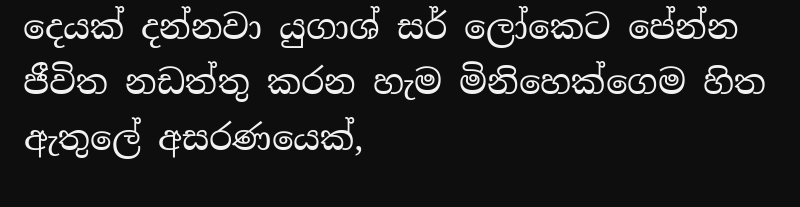දෙයක් දන්නවා යුගාශ් සර් ලෝකෙට පේන්න ජීවිත නඩත්තු කරන හැම මිනිහෙක්ගෙම හිත ඇතුලේ අසරණයෙක්,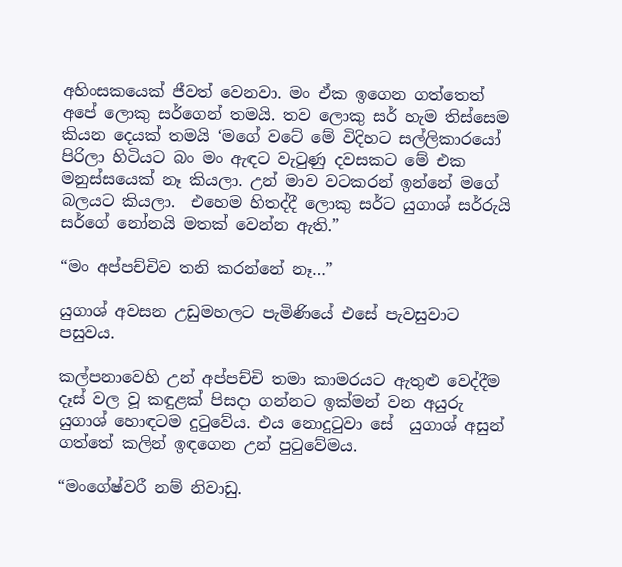අහිංසකයෙක් ජීවත් වෙනවා. මං ඒක ඉගෙන ගත්තෙත් අපේ ලොකු සර්ගෙන් තමයි. තව ලොකු සර් හැම තිස්සෙම කියන දෙයක් තමයි ‘මගේ වටේ මේ විදිහට සල්ලිකාරයෝ පිරිලා හිටියට බං මං ඇඳට වැටුණු දවසකට මේ එක මනුස්සයෙක් නෑ කියලා. උන් මාව වටකරන් ඉන්නේ මගේ බලයට කියලා.  එහෙම හිතද්දී ලොකු සර්ට යුගාශ් සර්රුයි සර්ගේ නෝනයි මතක් වෙන්න ඇති.”

“මං අප්පච්චිව තනි කරන්නේ නෑ…”

යුගාශ් අවසන උඩුමහලට පැමිණියේ එසේ පැවසුවාට පසුවය.

කල්පනාවෙහි උන් අප්පච්චි තමා කාමරයට ඇතුළු වෙද්දීම දෑස් වල වූ කඳුළක් පිසදා ගන්නට ඉක්මන් වන අයුරු යුගාශ් හොඳටම දුටුවේය. එය නොදුටුවා සේ  යුගාශ් අසුන් ගත්තේ කලින් ඉඳගෙන උන් පුටුවේමය.

“මංගේෂ්වරී නම් නිවාඩු.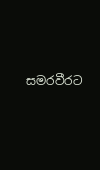සමරවීරට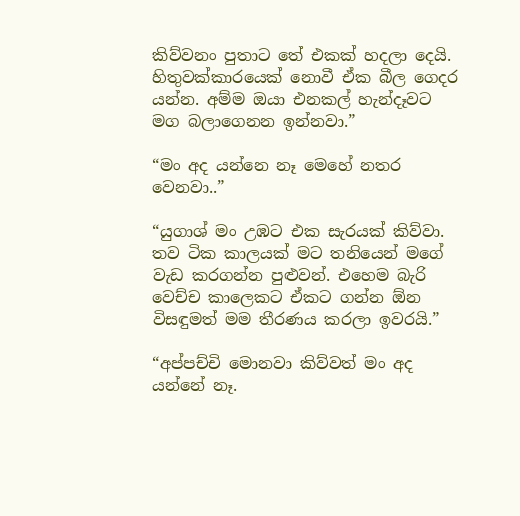කිව්වනං පුතාට තේ එකක් හදලා දෙයි. හිතුවක්කාරයෙක් නොවී ඒක බීල ගෙදර යන්න. අම්ම ඔයා එනකල් හැන්දෑවට මග බලාගෙනන ඉන්නවා.”

“මං අද යන්නෙ නෑ මෙහේ නතර වෙනවා..”

“යුගාශ් මං උඹට එක සැරයක් කිව්වා. තව ටික කාලයක් මට තනියෙන් මගේ වැඩ කරගන්න පුළුවන්. එහෙම බැරි වෙච්ච කාලෙකට ඒකට ගන්න ඕන විසඳුමත් මම තීරණය කරලා ඉවරයි.”

“අප්පච්චි මොනවා කිව්වත් මං අද යන්නේ නෑ.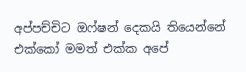අප්පච්චිට ඔෆ්ෂන් දෙකයි තියෙන්නේ එක්කෝ මමත් එක්ක අපේ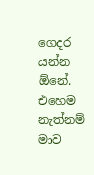ගෙදර යන්න ඕනේ. එහෙම නැත්නම් මාව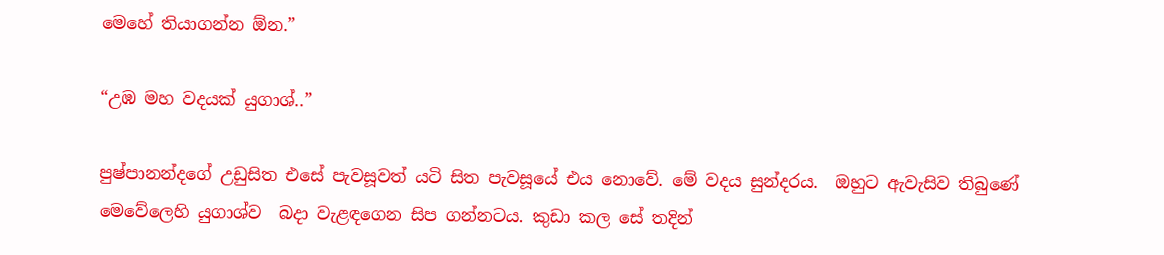මෙහේ තියාගන්න ඕන.”

“උඹ මහ වදයක් යුගාශ්..”

පුෂ්පානන්දගේ උඩුසිත එසේ පැවසූවත් යටි සිත පැවසූයේ එය නොවේ. මේ වදය සුන්දරය.  ඔහුට ඇවැසිව තිබුණේ මෙවේලෙහි යුගාශ්ව  බදා වැළඳගෙන සිප ගන්නටය. කුඩා කල සේ තදින්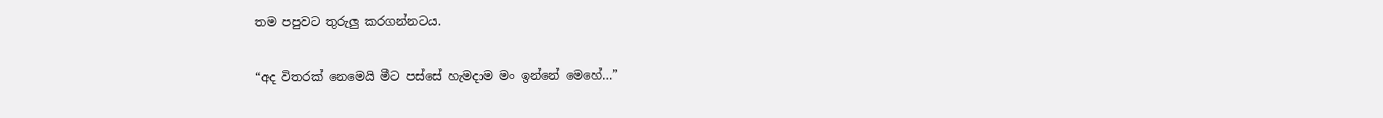තම පපුවට තුරුලු කරගන්නටය.

“අද විතරක් නෙමෙයි මීට පස්සේ හැමදාම මං ඉන්නේ මෙහේ…”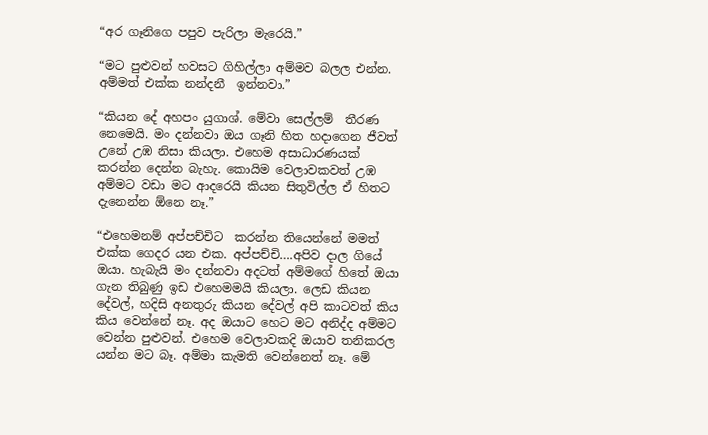“අර ගෑනිගෙ පපුව පැරිලා මැරෙයි.”

“මට පුළුවන් හවසට ගිහිල්ලා අම්මව බලල එන්න. අම්මත් එක්ක නන්දනී  ඉන්නවා.”

“කියන දේ අහපං යුගාශ්. මේවා සෙල්ලම්  තීරණ නෙමෙයි. මං දන්නවා ඔය ගෑනි හිත හදාගෙන ජීවත් උනේ උඹ නිසා කියලා. එහෙම අසාධාරණයක් කරන්න දෙන්න බැහැ. කොයිම වෙලාවකවත් උඹ අම්මට වඩා මට ආදරෙයි කියන සිතුවිල්ල ඒ හිතට දැනෙන්න ඕනෙ නෑ.”

“එහෙමනම් අප්පච්චිට  කරන්න තියෙන්නේ මමත් එක්ක ගෙදර යන එක. අප්පච්චි….අපිව දාල ගියේ ඔයා. හැබැයි මං දන්නවා අදටත් අම්මගේ හිතේ ඔයා ගැන තිබුණු ඉඩ එහෙමමයි කියලා. ලෙඩ කියන දේවල්, හදිසි අනතුරු කියන දේවල් අපි කාටවත් කිය කිය වෙන්නේ නෑ. අද ඔයාට හෙට මට අනිද්ද අම්මට වෙන්න පුළුවන්. එහෙම වෙලාවකදි ඔයාව තනිකරල යන්න මට බෑ. අම්මා කැමති වෙන්නෙත් නෑ. මේ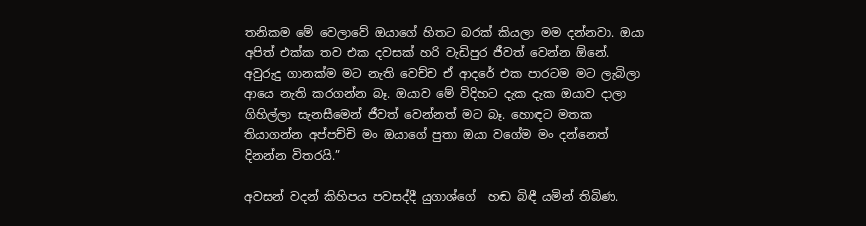තනිකම මේ වෙලාවේ ඔයාගේ හිතට බරක් කියලා මම දන්නවා. ඔයා අපිත් එක්ක තව එක දවසක් හරි වැඩිපුර ජීවත් වෙන්න ඕනේ. අවුරුදු ගානක්ම මට නැති වෙච්ච ඒ ආදරේ එක පාරටම මට ලැබිලා ආයෙ නැති කරගන්න බෑ. ඔයාව මේ විදිහට දැක දැක ඔයාව දාලා ගිහිල්ලා සැනසීමෙන් ජීවත් වෙන්නත් මට බෑ. හොඳට මතක තියාගන්න අප්පච්චි මං ඔයාගේ පුතා ඔයා වගේම මං දන්නෙත් දිනන්න විතරයි.”

අවසන් වදන් කිහිපය පවසද්දී යුගාශ්ගේ  හඬ බිඳී යමින් තිබිණ.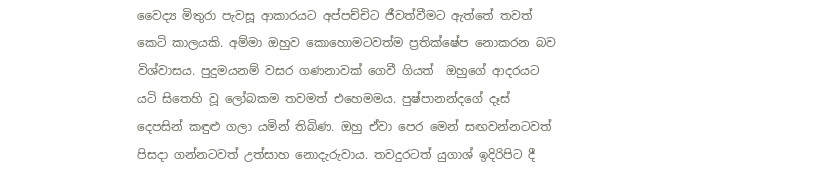වෛද්‍ය මිතුරා පැවසූ ආකාරයට අප්පච්චිට ජීවත්වීමට ඇත්තේ තවත් කෙටි කාලයකි. අම්මා ඔහුව කොහොමටවත්ම ප්‍රතික්ෂේප නොකරන බව විශ්වාසය. පුදුමයනම් වසර ගණනාවක් ගෙවී ගියත්  ඔහුගේ ආදරයට යටි සිතෙහි වූ ලෝබකම තවමත් එහෙමමය. පුෂ්පානන්දගේ දෑස් දෙපසින් කඳුළු ගලා යමින් තිබිණ. ඔහු ඒවා පෙර මෙන් සඟවන්නටවත් පිසදා ගන්නටවත් උත්සාහ නොදැරුවාය. තවදුරටත් යුගාශ් ඉදිරිපිට දී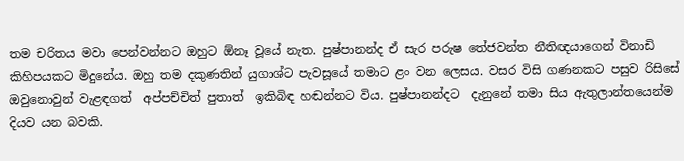තම චරිතය මවා පෙන්වන්නට ඔහුට ඕනෑ වූයේ නැත. පුෂ්පානන්ද ඒ සැර පරුෂ තේජවන්ත නීතිඥයාගෙන් විනාඩි කිහිපයකට මිදුනේය. ඔහු තම දකුණතින් යුගාශ්ට පැවසූයේ තමාට ළං වන ලෙසය. වසර විසි ගණනකට පසුව රිසිසේ ඔවුනොවුන් වැළඳගත්  අප්පච්චිත් පුතාත්  ඉකිබිඳ හඬන්නට විය. පුෂ්පානන්දට  දැනුනේ තමා සිය ඇතුලාන්තයෙන්ම දියව යන බවකි.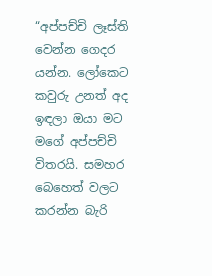“අප්පච්චි ලෑස්ති වෙන්න ගෙදර යන්න. ලෝකෙට කවුරු උනත් අද ඉඳලා ඔයා මට මගේ අප්පච්චි විතරයි. සමහර බෙහෙත් වලට කරන්න බැරි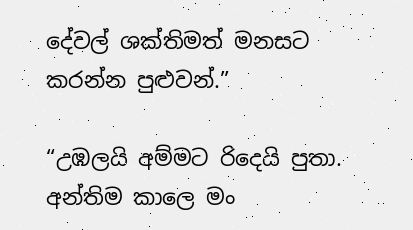දේවල් ශක්තිමත් මනසට කරන්න පුළුවන්.”

“උඹලයි අම්මට රිදෙයි පුතා. අන්තිම කාලෙ මං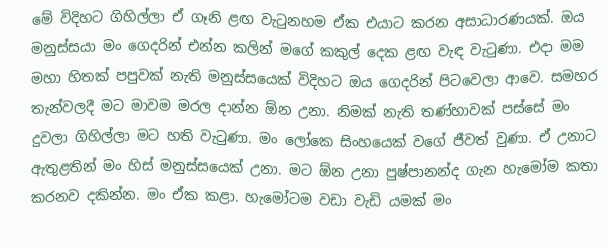මේ විදිහට ගිහිල්ලා ඒ ගෑනි ළඟ වැටුනහම ඒක එයාට කරන අසාධාරණයක්. ඔය මනුස්සයා මං ගෙදරින් එන්න කලින් මගේ කකුල් දෙක ළඟ වැඳ වැටුණා. එදා මම මහා හිතක් පපුවක් නැති මනුස්සයෙක් විදිහට ඔය ගෙදරින් පිටවෙලා ආවෙ. සමහර තැන්වලදී මට මාවම මරල දාන්න ඕන උනා. නිමක් නැති තණ්හාවක් පස්සේ මං දුවලා ගිහිල්ලා මට හති වැටුණා. මං ලෝකෙ සිංහයෙක් වගේ ජීවත් වුණා. ඒ උනාට ඇතුළතින් මං හිස් මනුස්සයෙක් උනා. මට ඕන උනා පුෂ්පානන්ද ගැන හැමෝම කතා කරනව දකින්න. මං ඒක කළා. හැමෝටම වඩා වැඩි යමක් මං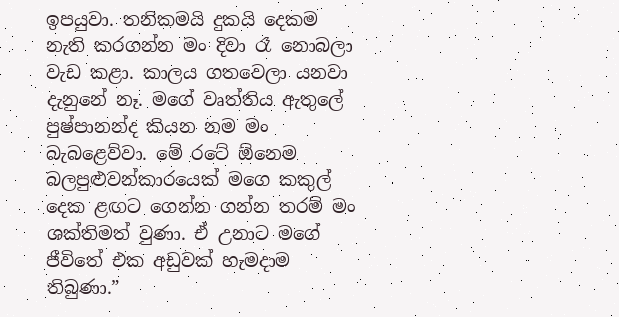ඉපයුවා. තනිකමයි දුකයි දෙකම නැති කරගන්න මං දිවා රෑ නොබලා වැඩ කළා. කාලය ගතවෙලා යනවා දැනුනේ නෑ. මගේ වෘත්තිය ඇතුලේ පුෂ්පානන්ද කියන නම මං බැබළෙව්වා. මේ රටේ ඕනෙම බලපුළුවන්කාරයෙක් මගෙ කකුල් දෙක ළඟට ගෙන්න ගන්න තරම් මං ශක්තිමත් වුණා. ඒ උනාට මගේ ජීවිතේ එක අඩුවක් හැමදාම තිබුණා.”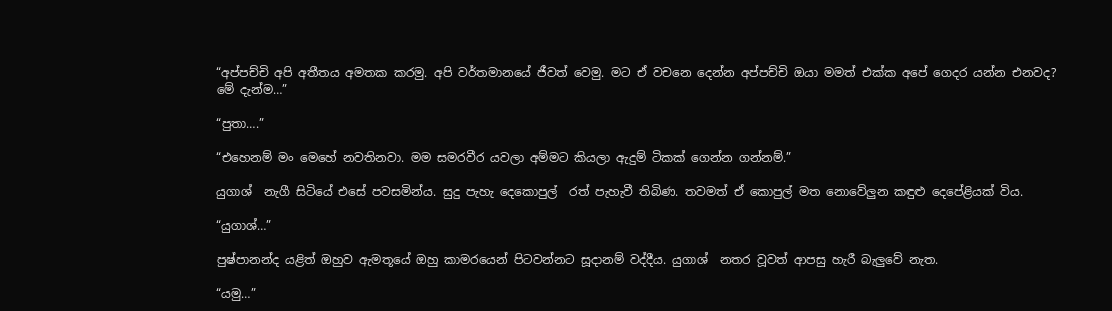“අප්පච්චි අපි අතීතය අමතක කරමු. අපි වර්තමානයේ ජීවත් වෙමු. මට ඒ වචනෙ දෙන්න අප්පච්චි ඔයා මමත් එක්ක අපේ ගෙදර යන්න එනවද? මේ දැන්ම…”

“පුතා….”

“එහෙනම් මං මෙහේ නවතිනවා. මම සමරවීර යවලා අම්මට කියලා ඇදුම් ටිකක් ගෙන්න ගන්නම්.”

යුගාශ්  නැගී සිටියේ එසේ පවසමින්ය. සුදු පැහැ දෙකොපුල්  රත් පැහැවී තිබිණ. තවමත් ඒ කොපුල් මත නොවේලුන කඳුළු දෙපේළියක් විය.

“යුගාශ්…”

පුෂ්පානන්ද යළිත් ඔහුව ඇමතූයේ ඔහු කාමරයෙන් පිටවන්නට සූදානම් වද්දීය. යුගාශ්  නතර වූවත් ආපසු හැරී බැලුවේ නැත.

“යමු…”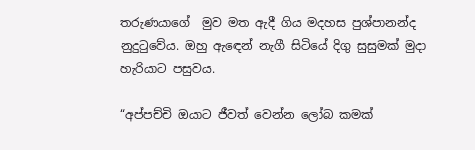තරුණයාගේ  මුව මත ඇදී ගිය මදහස පුශ්පානන්ද නුදුටුවේය. ඔහු ඇඳෙන් නැගී සිටියේ දිගු සුසුමක් මුදා හැරියාට පසුවය.

“අප්පච්චි ඔයාට ජීවත් වෙන්න ලෝබ කමක්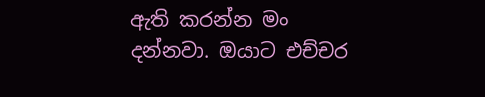ඇති කරන්න මං දන්නවා. ඔයාට එච්චර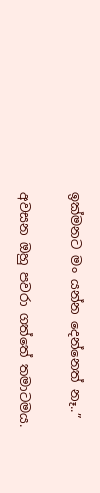ඉක්මනට මං යන්න දෙන්නෙත් නෑ..”

අවසන ඔහු පවරා ගත්තේ තමාටමය.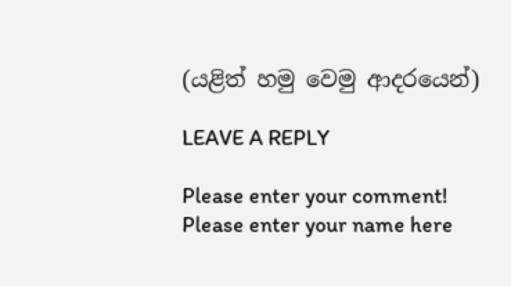(යළිත් හමු වෙමු ආදරයෙන්)

LEAVE A REPLY

Please enter your comment!
Please enter your name here